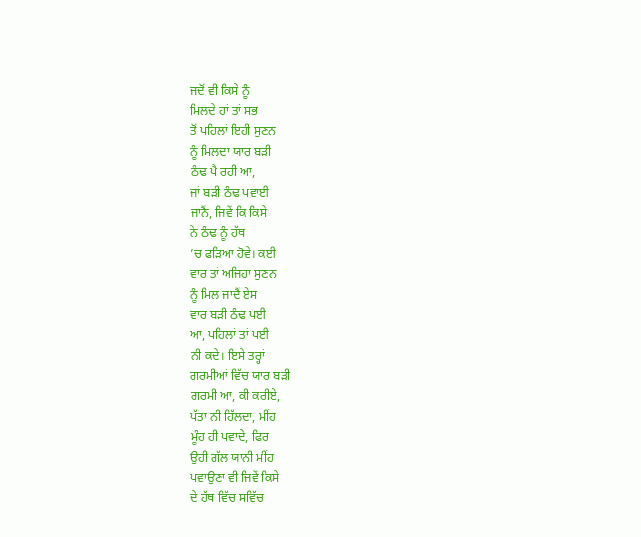ਜਦੋਂ ਵੀ ਕਿਸੇ ਨੂੰ
ਮਿਲਦੇ ਹਾਂ ਤਾਂ ਸਭ
ਤੋਂ ਪਹਿਲਾਂ ਇਹੀ ਸੁਣਨ
ਨੂੰ ਮਿਲਦਾ ਯਾਰ ਬੜੀ
ਠੰਢ ਪੈ ਰਹੀ ਆ,
ਜਾਂ ਬੜੀ ਠੰਢ ਪਵਾਈ
ਜਾਨੈਂ, ਜਿਵੇਂ ਕਿ ਕਿਸੇ
ਨੇ ਠੰਢ ਨੂੰ ਹੱਥ
’ਚ ਫੜਿਆ ਹੋਵੇ। ਕਈ
ਵਾਰ ਤਾਂ ਅਜਿਹਾ ਸੁਣਨ
ਨੂੰ ਮਿਲ ਜਾਦੈਂ ਏਸ
ਵਾਰ ਬੜੀ ਠੰਢ ਪਈ
ਆ, ਪਹਿਲਾਂ ਤਾਂ ਪਈ
ਨੀ ਕਦੇ। ਇਸੇ ਤਰ੍ਹਾਂ
ਗਰਮੀਆਂ ਵਿੱਚ ਯਾਰ ਬੜੀ
ਗਰਮੀ ਆ, ਕੀ ਕਰੀਏ,
ਪੱਤਾ ਨੀ ਹਿੱਲਦਾ, ਮੀਂਹ
ਮੂੰਹ ਹੀ ਪਵਾਦੇ, ਫਿਰ
ਉਹੀ ਗੱਲ ਯਾਨੀ ਮੀਂਹ
ਪਵਾਉਣਾ ਵੀ ਜਿਵੇਂ ਕਿਸੇ
ਦੇ ਹੱਥ ਵਿੱਚ ਸਵਿੱਚ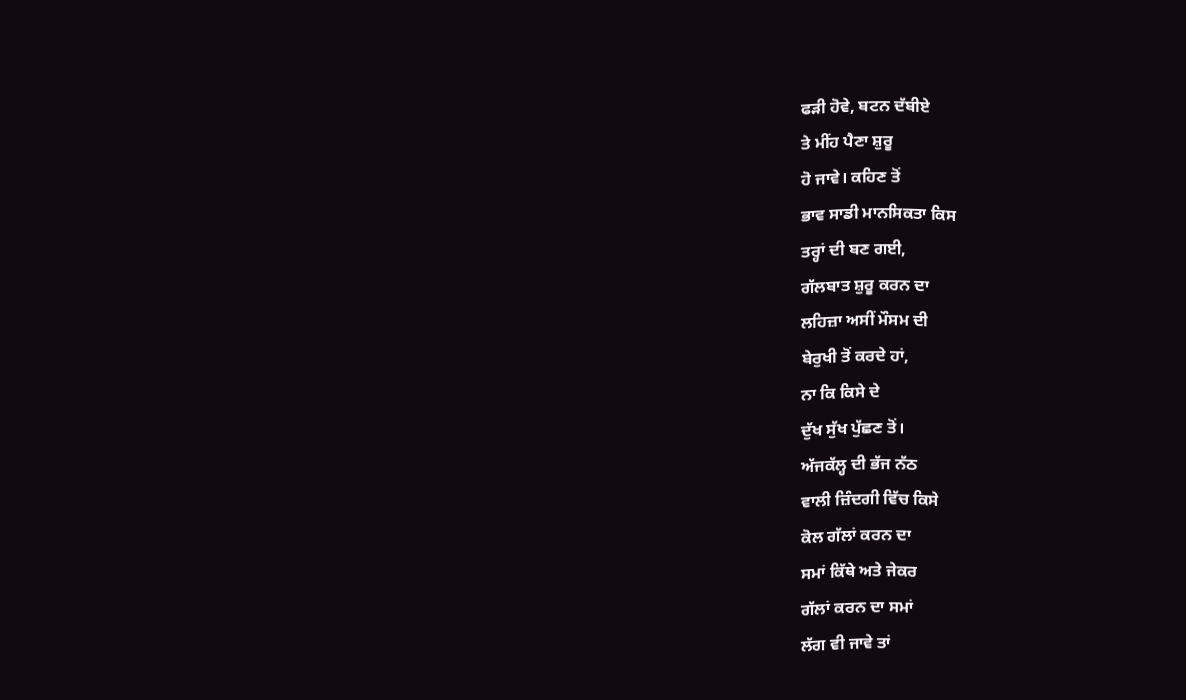ਫੜੀ ਹੋਵੇ, ਬਟਨ ਦੱਬੀਏ
ਤੇ ਮੀਂਹ ਪੈਣਾ ਸ਼ੁਰੂ
ਹੋ ਜਾਵੇ। ਕਹਿਣ ਤੋਂ
ਭਾਵ ਸਾਡੀ ਮਾਨਸਿਕਤਾ ਕਿਸ
ਤਰ੍ਹਾਂ ਦੀ ਬਣ ਗਈ,
ਗੱਲਬਾਤ ਸ਼ੁਰੂ ਕਰਨ ਦਾ
ਲਹਿਜ਼ਾ ਅਸੀਂ ਮੌਸਮ ਦੀ
ਬੇਰੁਖੀ ਤੋਂ ਕਰਦੇ ਹਾਂ,
ਨਾ ਕਿ ਕਿਸੇ ਦੇ
ਦੁੱਖ ਸੁੱਖ ਪੁੱਛਣ ਤੋਂ।
ਅੱਜਕੱਲ੍ਹ ਦੀ ਭੱਜ ਨੱਠ
ਵਾਲੀ ਜ਼ਿੰਦਗੀ ਵਿੱਚ ਕਿਸੇ
ਕੋਲ ਗੱਲਾਂ ਕਰਨ ਦਾ
ਸਮਾਂ ਕਿੱਥੇ ਅਤੇ ਜੇਕਰ
ਗੱਲਾਂ ਕਰਨ ਦਾ ਸਮਾਂ
ਲੱਗ ਵੀ ਜਾਵੇ ਤਾਂ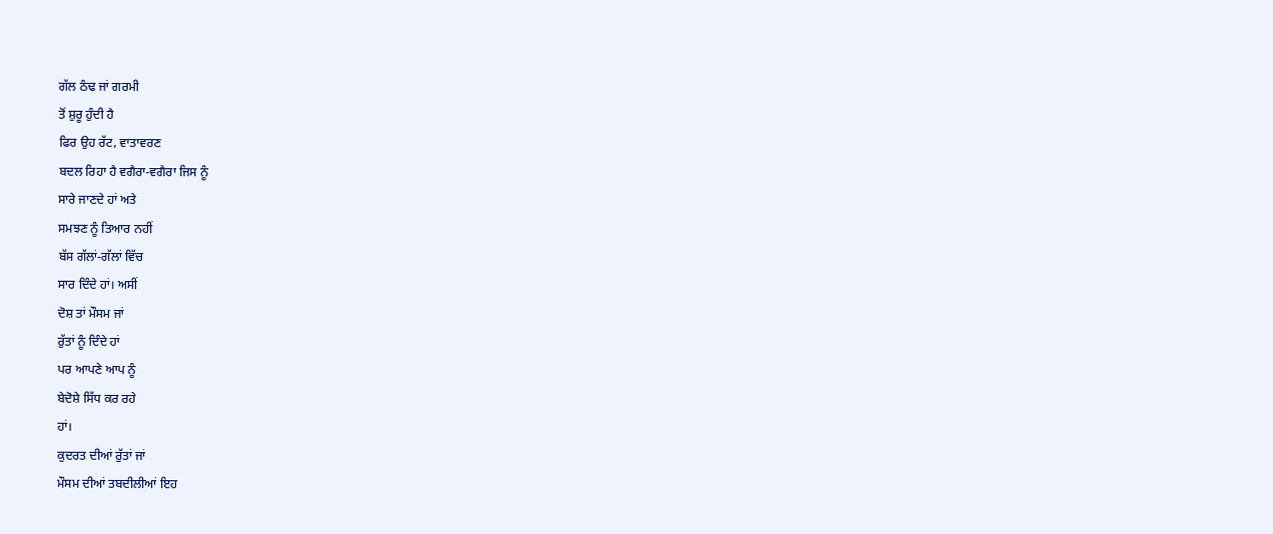ਗੱਲ ਠੰਢ ਜਾਂ ਗਰਮੀ
ਤੋਂ ਸ਼ੁਰੂ ਹੁੰਦੀ ਹੈ
ਫਿਰ ਉਹ ਰੱਟ, ਵਾਤਾਵਰਣ
ਬਦਲ ਰਿਹਾ ਹੈ ਵਗੈਰਾ-ਵਗੈਰਾ ਜਿਸ ਨੂੰ
ਸਾਰੇ ਜਾਣਦੇ ਹਾਂ ਅਤੇ
ਸਮਝਣ ਨੂੰ ਤਿਆਰ ਨਹੀਂ
ਬੱਸ ਗੱਲਾਂ-ਗੱਲਾਂ ਵਿੱਚ
ਸਾਰ ਦਿੰਦੇ ਹਾਂ। ਅਸੀਂ
ਦੋਸ਼ ਤਾਂ ਮੌਸਮ ਜਾਂ
ਰੁੱਤਾਂ ਨੂੰ ਦਿੰਦੇ ਹਾਂ
ਪਰ ਆਪਣੇ ਆਪ ਨੂੰ
ਬੇਦੋਸ਼ੇ ਸਿੱਧ ਕਰ ਰਹੇ
ਹਾਂ।
ਕੁਦਰਤ ਦੀਆਂ ਰੁੱਤਾਂ ਜਾਂ
ਮੌਸਮ ਦੀਆਂ ਤਬਦੀਲੀਆਂ ਇਹ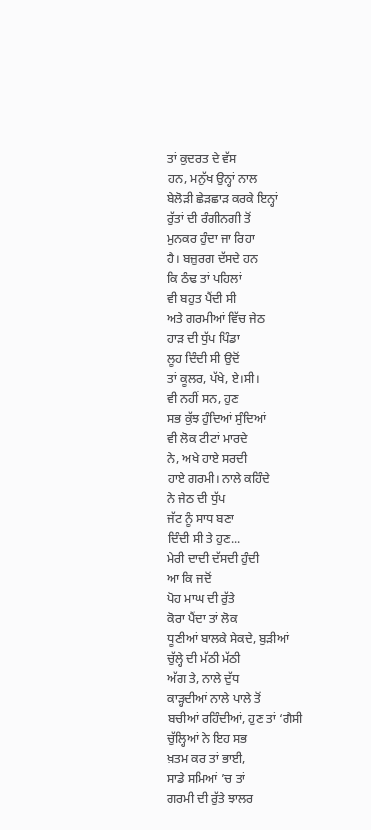ਤਾਂ ਕੁਦਰਤ ਦੇ ਵੱਸ
ਹਨ, ਮਨੁੱਖ ਉਨ੍ਹਾਂ ਨਾਲ
ਬੇਲੋੜੀ ਛੇੜਛਾੜ ਕਰਕੇ ਇਨ੍ਹਾਂ
ਰੁੱਤਾਂ ਦੀ ਰੰਗੀਨਗੀ ਤੋਂ
ਮੁਨਕਰ ਹੁੰਦਾ ਜਾ ਰਿਹਾ
ਹੈ। ਬਜ਼ੁਰਗ ਦੱਸਦੇ ਹਨ
ਕਿ ਠੰਢ ਤਾਂ ਪਹਿਲਾਂ
ਵੀ ਬਹੁਤ ਪੈਂਦੀ ਸੀ
ਅਤੇ ਗਰਮੀਆਂ ਵਿੱਚ ਜੇਠ
ਹਾੜ ਦੀ ਧੁੱਪ ਪਿੰਡਾ
ਲੂਹ ਦਿੰਦੀ ਸੀ ਉਦੋਂ
ਤਾਂ ਕੂਲਰ, ਪੱਖੇ, ਏ।ਸੀ।
ਵੀ ਨਹੀਂ ਸਨ, ਹੁਣ
ਸਭ ਕੁੱਝ ਹੁੰਦਿਆਂ ਸੁੰਦਿਆਂ
ਵੀ ਲੋਕ ਟੀਟਾਂ ਮਾਰਦੇ
ਨੇ, ਅਖੇ ਹਾਏ ਸਰਦੀ
ਹਾਏ ਗਰਮੀ। ਨਾਲੇ ਕਹਿੰਦੇ
ਨੇ ਜੇਠ ਦੀ ਧੁੱਪ
ਜੱਟ ਨੂੰ ਸਾਧ ਬਣਾ
ਦਿੰਦੀ ਸੀ ਤੇ ਹੁਣ...
ਮੇਰੀ ਦਾਦੀ ਦੱਸਦੀ ਹੁੰਦੀ
ਆ ਕਿ ਜਦੋਂ
ਪੋਹ ਮਾਘ ਦੀ ਰੁੱਤੇ
ਕੋਰਾ ਪੈਂਦਾ ਤਾਂ ਲੋਕ
ਧੂਣੀਆਂ ਬਾਲਕੇ ਸੇਕਦੇ, ਬੁੜੀਆਂ
ਚੁੱਲ੍ਹੇ ਦੀ ਮੱਠੀ ਮੱਠੀ
ਅੱਗ ਤੇ, ਨਾਲੇ ਦੁੱਧ
ਕਾੜ੍ਹਦੀਆਂ ਨਾਲੇ ਪਾਲੇ ਤੋਂ
ਬਚੀਆਂ ਰਹਿੰਦੀਆਂ, ਹੁਣ ਤਾਂ ‘ਗੈਸੀ
ਚੁੱਲ੍ਹਿਆਂ ਨੇ ਇਹ ਸਭ
ਖ਼ਤਮ ਕਰ ਤਾਂ ਭਾਈ,
ਸਾਡੇ ਸਮਿਆਂ ’ਚ ਤਾਂ
ਗਰਮੀ ਦੀ ਰੁੱਤੇ ਝਾਲਰ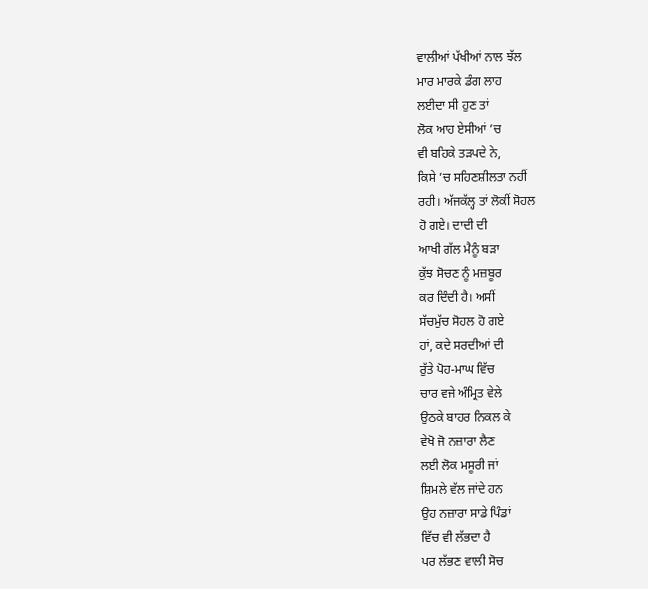ਵਾਲੀਆਂ ਪੱਖੀਆਂ ਨਾਲ ਝੱਲ
ਮਾਰ ਮਾਰਕੇ ਡੰਗ ਲਾਹ
ਲਈਦਾ ਸੀ ਹੁਣ ਤਾਂ
ਲੋਕ ਆਹ ਏਸੀਆਂ ’ਚ
ਵੀ ਬਹਿਕੇ ਤੜਪਦੇ ਨੇ,
ਕਿਸੇ ’ਚ ਸਹਿਣਸ਼ੀਲਤਾ ਨਹੀਂ
ਰਹੀ। ਅੱਜਕੱਲ੍ਹ ਤਾਂ ਲੋਕੀਂ ਸੋਹਲ
ਹੋ ਗਏ। ਦਾਦੀ ਦੀ
ਆਖੀ ਗੱਲ ਮੈਨੂੰ ਬੜਾ
ਕੁੱਝ ਸੋਚਣ ਨੂੰ ਮਜ਼ਬੂਰ
ਕਰ ਦਿੰਦੀ ਹੈ। ਅਸੀਂ
ਸੱਚਮੁੱਚ ਸੋਹਲ ਹੋ ਗਏ
ਹਾਂ, ਕਦੇ ਸਰਦੀਆਂ ਦੀ
ਰੁੱਤੇ ਪੋਹ-ਮਾਘ ਵਿੱਚ
ਚਾਰ ਵਜੇ ਅੰਮ੍ਰਿਤ ਵੇਲੇ
ਉਠਕੇ ਬਾਹਰ ਨਿਕਲ ਕੇ
ਵੇਖੋ ਜੋ ਨਜ਼ਾਰਾ ਲੈਣ
ਲਈ ਲੋਕ ਮਸੂਰੀ ਜਾਂ
ਸ਼ਿਮਲੇ ਵੱਲ ਜਾਂਦੇ ਹਨ
ਉਹ ਨਜ਼ਾਰਾ ਸਾਡੇ ਪਿੰਡਾਂ
ਵਿੱਚ ਵੀ ਲੱਭਦਾ ਹੈ
ਪਰ ਲੱਭਣ ਵਾਲੀ ਸੋਚ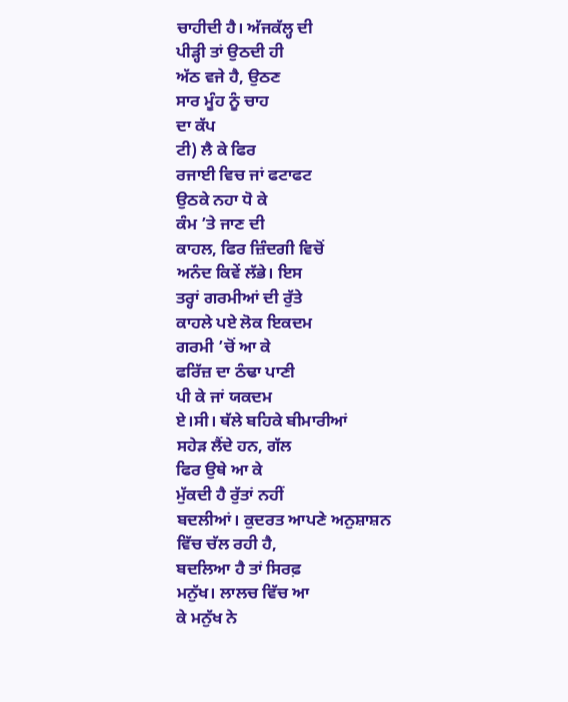ਚਾਹੀਦੀ ਹੈ। ਅੱਜਕੱਲ੍ਹ ਦੀ
ਪੀੜ੍ਹੀ ਤਾਂ ਉਠਦੀ ਹੀ
ਅੱਠ ਵਜੇ ਹੈ, ਉਠਣ
ਸਾਰ ਮੂੰਹ ਨੂੰ ਚਾਹ
ਦਾ ਕੱਪ
ਟੀ) ਲੈ ਕੇ ਫਿਰ
ਰਜਾਈ ਵਿਚ ਜਾਂ ਫਟਾਫਟ
ਉਠਕੇ ਨਹਾ ਧੋ ਕੇ
ਕੰਮ ’ਤੇ ਜਾਣ ਦੀ
ਕਾਹਲ, ਫਿਰ ਜ਼ਿੰਦਗੀ ਵਿਚੋਂ
ਅਨੰਦ ਕਿਵੇਂ ਲੱਭੇ। ਇਸ
ਤਰ੍ਹਾਂ ਗਰਮੀਆਂ ਦੀ ਰੁੱਤੇ
ਕਾਹਲੇ ਪਏ ਲੋਕ ਇਕਦਮ
ਗਰਮੀ ’ਚੋਂ ਆ ਕੇ
ਫਰਿੱਜ਼ ਦਾ ਠੰਢਾ ਪਾਣੀ
ਪੀ ਕੇ ਜਾਂ ਯਕਦਮ
ਏ।ਸੀ। ਥੱਲੇ ਬਹਿਕੇ ਬੀਮਾਰੀਆਂ
ਸਹੇੜ ਲੈਂਦੇ ਹਨ, ਗੱਲ
ਫਿਰ ਉਥੇ ਆ ਕੇ
ਮੁੱਕਦੀ ਹੈ ਰੁੱਤਾਂ ਨਹੀਂ
ਬਦਲੀਆਂ। ਕੁਦਰਤ ਆਪਣੇ ਅਨੁਸ਼ਾਸ਼ਨ
ਵਿੱਚ ਚੱਲ ਰਹੀ ਹੈ,
ਬਦਲਿਆ ਹੈ ਤਾਂ ਸਿਰਫ਼
ਮਨੁੱਖ। ਲਾਲਚ ਵਿੱਚ ਆ
ਕੇ ਮਨੁੱਖ ਨੇ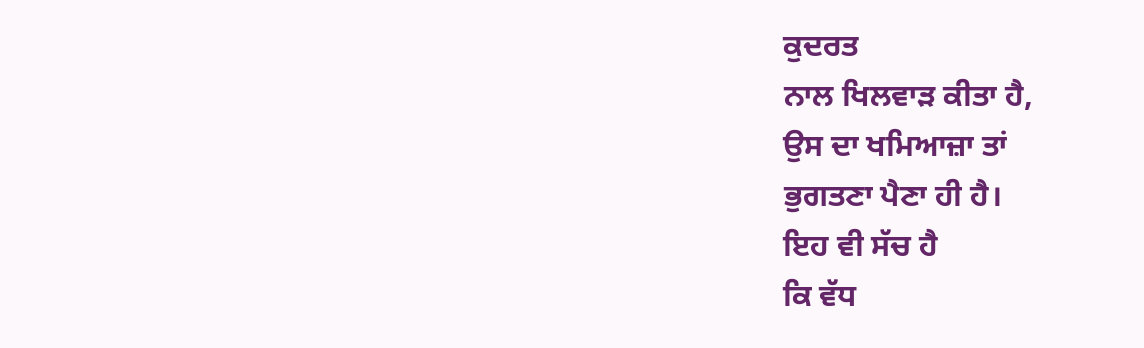ਕੁਦਰਤ
ਨਾਲ ਖਿਲਵਾੜ ਕੀਤਾ ਹੈ,
ਉਸ ਦਾ ਖਮਿਆਜ਼ਾ ਤਾਂ
ਭੁਗਤਣਾ ਪੈਣਾ ਹੀ ਹੈ।
ਇਹ ਵੀ ਸੱਚ ਹੈ
ਕਿ ਵੱਧ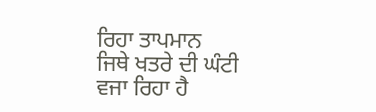ਰਿਹਾ ਤਾਪਮਾਨ
ਜਿਥੇ ਖਤਰੇ ਦੀ ਘੰਟੀ
ਵਜਾ ਰਿਹਾ ਹੈ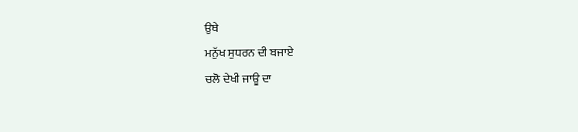ਉਥੇ
ਮਨੁੱਖ ਸੁਧਰਨ ਦੀ ਬਜਾਏ
ਚਲੋ ਦੇਖੀ ਜਾਊ ਦਾ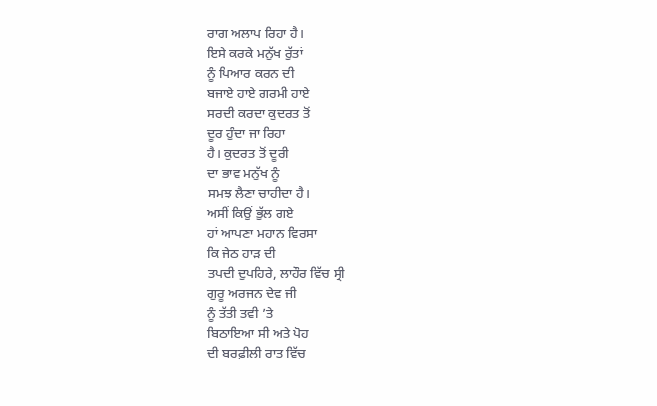ਰਾਗ ਅਲਾਪ ਰਿਹਾ ਹੈ।
ਇਸੇ ਕਰਕੇ ਮਨੁੱਖ ਰੁੱਤਾਂ
ਨੂੰ ਪਿਆਰ ਕਰਨ ਦੀ
ਬਜਾਏ ਹਾਏ ਗਰਮੀ ਹਾਏ
ਸਰਦੀ ਕਰਦਾ ਕੁਦਰਤ ਤੋਂ
ਦੂਰ ਹੁੰਦਾ ਜਾ ਰਿਹਾ
ਹੈ। ਕੁਦਰਤ ਤੋਂ ਦੂਰੀ
ਦਾ ਭਾਵ ਮਨੁੱਖ ਨੂੰ
ਸਮਝ ਲੈਣਾ ਚਾਹੀਦਾ ਹੈ।
ਅਸੀਂ ਕਿਉਂ ਭੁੱਲ ਗਏ
ਹਾਂ ਆਪਣਾ ਮਹਾਨ ਵਿਰਸਾ
ਕਿ ਜੇਠ ਹਾੜ ਦੀ
ਤਪਦੀ ਦੁਪਹਿਰੇ, ਲਾਹੌਰ ਵਿੱਚ ਸ੍ਰੀ
ਗੁਰੂ ਅਰਜਨ ਦੇਵ ਜੀ
ਨੂੰ ਤੱਤੀ ਤਵੀ ’ਤੇ
ਬਿਠਾਇਆ ਸੀ ਅਤੇ ਪੋਹ
ਦੀ ਬਰਫ਼ੀਲੀ ਰਾਤ ਵਿੱਚ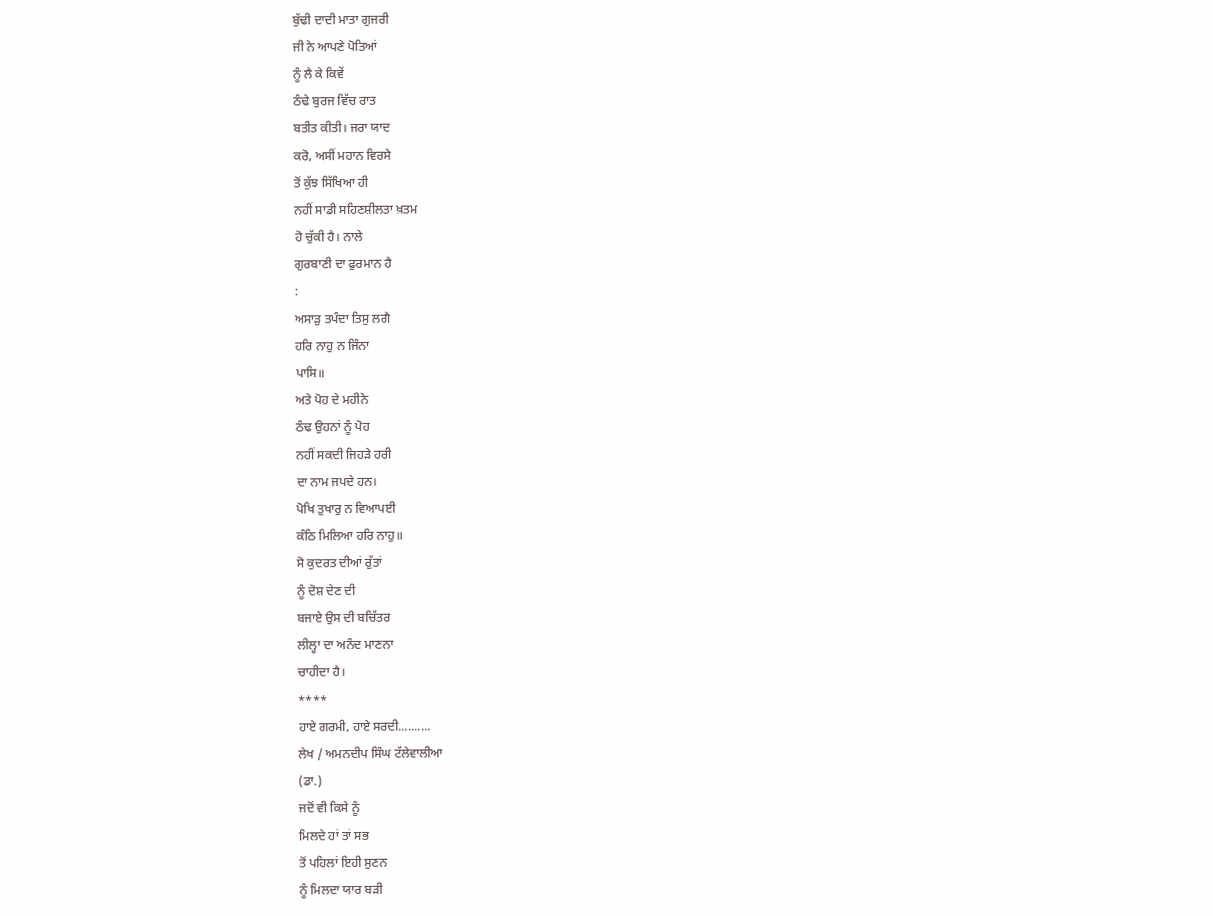ਬੁੱਢੀ ਦਾਦੀ ਮਾਤਾ ਗੁਜਰੀ
ਜੀ ਨੇ ਆਪਣੇ ਪੋਤਿਆਂ
ਨੂੰ ਲੈ ਕੇ ਕਿਵੇਂ
ਠੰਢੇ ਬੁਰਜ ਵਿੱਚ ਰਾਤ
ਬਤੀਤ ਕੀਤੀ। ਜਰਾ ਯਾਦ
ਕਰੋ, ਅਸੀਂ ਮਹਾਨ ਵਿਰਸੇ
ਤੋਂ ਕੁੱਝ ਸਿੱਖਿਆ ਹੀ
ਨਹੀਂ ਸਾਡੀ ਸਹਿਣਸ਼ੀਲਤਾ ਖ਼ਤਮ
ਹੋ ਚੁੱਕੀ ਹੈ। ਨਾਲੇ
ਗੁਰਬਾਣੀ ਦਾ ਫੁਰਮਾਨ ਹੈ
:
ਅਸਾੜੁ ਤਪੰਦਾ ਤਿਸੁ ਲਗੈ
ਹਰਿ ਨਾਹੁ ਨ ਜਿੰਨਾ
ਪਾਸਿ॥
ਅਤੇ ਪੋਹ ਦੇ ਮਹੀਨੇ
ਠੰਢ ਉਹਨਾਂ ਨੂੰ ਪੋਹ
ਨਹੀਂ ਸਕਦੀ ਜਿਹੜੇ ਹਰੀ
ਦਾ ਨਾਮ ਜਪਦੇ ਹਨ।
ਪੋਖਿ ਤੁਖਾਰੁ ਨ ਵਿਆਪਈ
ਕੰਠਿ ਮਿਲਿਆ ਹਰਿ ਨਾਹੁ॥
ਸੋ ਕੁਦਰਤ ਦੀਆਂ ਰੁੱਤਾਂ
ਨੂੰ ਦੋਸ਼ ਦੇਣ ਦੀ
ਬਜਾਏ ਉਸ ਦੀ ਬਚਿੱਤਰ
ਲੀਲ੍ਹਾ ਦਾ ਅਨੰਦ ਮਾਣਨਾ
ਚਾਹੀਦਾ ਹੈ।
****
ਹਾਏ ਗਰਮੀ, ਹਾਏ ਸਰਦੀ..........
ਲੇਖ / ਅਮਨਦੀਪ ਸਿੰਘ ਟੱਲੇਵਾਲੀਆ
(ਡਾ.)
ਜਦੋਂ ਵੀ ਕਿਸੇ ਨੂੰ
ਮਿਲਦੇ ਹਾਂ ਤਾਂ ਸਭ
ਤੋਂ ਪਹਿਲਾਂ ਇਹੀ ਸੁਣਨ
ਨੂੰ ਮਿਲਦਾ ਯਾਰ ਬੜੀ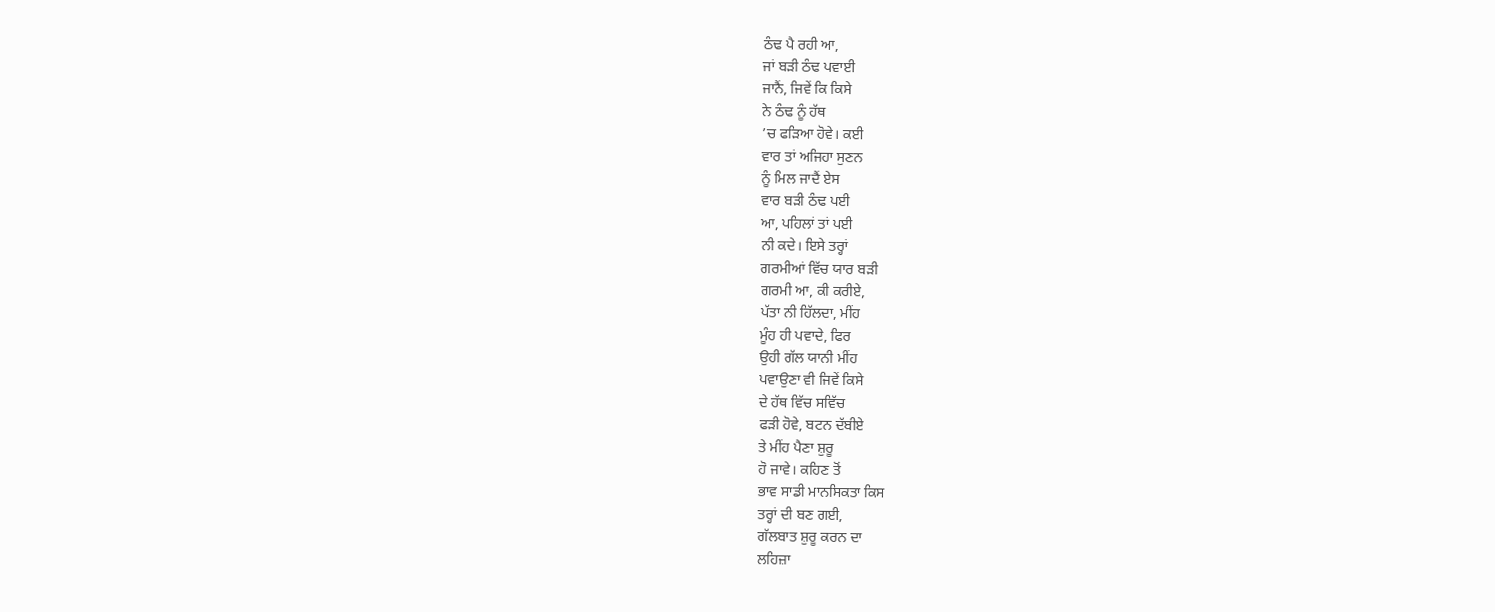ਠੰਢ ਪੈ ਰਹੀ ਆ,
ਜਾਂ ਬੜੀ ਠੰਢ ਪਵਾਈ
ਜਾਨੈਂ, ਜਿਵੇਂ ਕਿ ਕਿਸੇ
ਨੇ ਠੰਢ ਨੂੰ ਹੱਥ
’ਚ ਫੜਿਆ ਹੋਵੇ। ਕਈ
ਵਾਰ ਤਾਂ ਅਜਿਹਾ ਸੁਣਨ
ਨੂੰ ਮਿਲ ਜਾਦੈਂ ਏਸ
ਵਾਰ ਬੜੀ ਠੰਢ ਪਈ
ਆ, ਪਹਿਲਾਂ ਤਾਂ ਪਈ
ਨੀ ਕਦੇ। ਇਸੇ ਤਰ੍ਹਾਂ
ਗਰਮੀਆਂ ਵਿੱਚ ਯਾਰ ਬੜੀ
ਗਰਮੀ ਆ, ਕੀ ਕਰੀਏ,
ਪੱਤਾ ਨੀ ਹਿੱਲਦਾ, ਮੀਂਹ
ਮੂੰਹ ਹੀ ਪਵਾਦੇ, ਫਿਰ
ਉਹੀ ਗੱਲ ਯਾਨੀ ਮੀਂਹ
ਪਵਾਉਣਾ ਵੀ ਜਿਵੇਂ ਕਿਸੇ
ਦੇ ਹੱਥ ਵਿੱਚ ਸਵਿੱਚ
ਫੜੀ ਹੋਵੇ, ਬਟਨ ਦੱਬੀਏ
ਤੇ ਮੀਂਹ ਪੈਣਾ ਸ਼ੁਰੂ
ਹੋ ਜਾਵੇ। ਕਹਿਣ ਤੋਂ
ਭਾਵ ਸਾਡੀ ਮਾਨਸਿਕਤਾ ਕਿਸ
ਤਰ੍ਹਾਂ ਦੀ ਬਣ ਗਈ,
ਗੱਲਬਾਤ ਸ਼ੁਰੂ ਕਰਨ ਦਾ
ਲਹਿਜ਼ਾ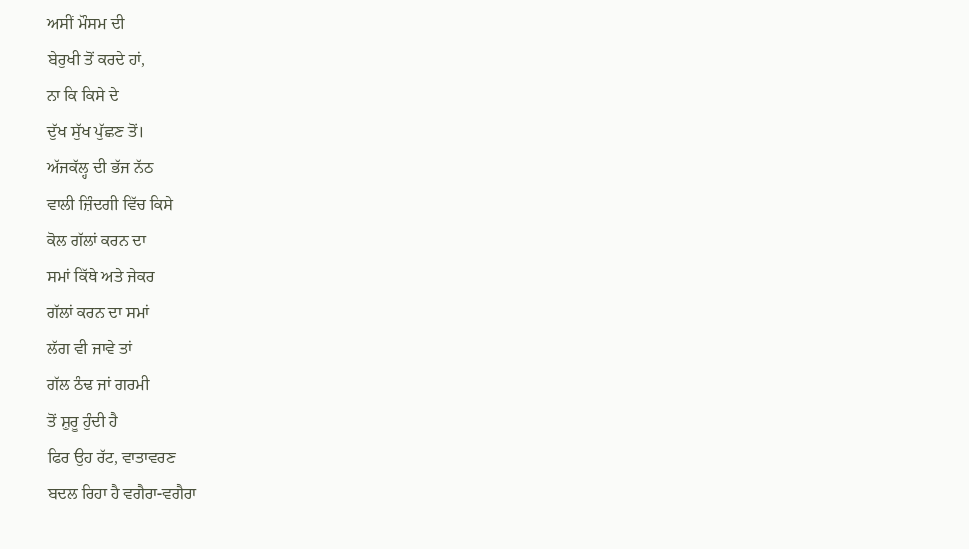ਅਸੀਂ ਮੌਸਮ ਦੀ
ਬੇਰੁਖੀ ਤੋਂ ਕਰਦੇ ਹਾਂ,
ਨਾ ਕਿ ਕਿਸੇ ਦੇ
ਦੁੱਖ ਸੁੱਖ ਪੁੱਛਣ ਤੋਂ।
ਅੱਜਕੱਲ੍ਹ ਦੀ ਭੱਜ ਨੱਠ
ਵਾਲੀ ਜ਼ਿੰਦਗੀ ਵਿੱਚ ਕਿਸੇ
ਕੋਲ ਗੱਲਾਂ ਕਰਨ ਦਾ
ਸਮਾਂ ਕਿੱਥੇ ਅਤੇ ਜੇਕਰ
ਗੱਲਾਂ ਕਰਨ ਦਾ ਸਮਾਂ
ਲੱਗ ਵੀ ਜਾਵੇ ਤਾਂ
ਗੱਲ ਠੰਢ ਜਾਂ ਗਰਮੀ
ਤੋਂ ਸ਼ੁਰੂ ਹੁੰਦੀ ਹੈ
ਫਿਰ ਉਹ ਰੱਟ, ਵਾਤਾਵਰਣ
ਬਦਲ ਰਿਹਾ ਹੈ ਵਗੈਰਾ-ਵਗੈਰਾ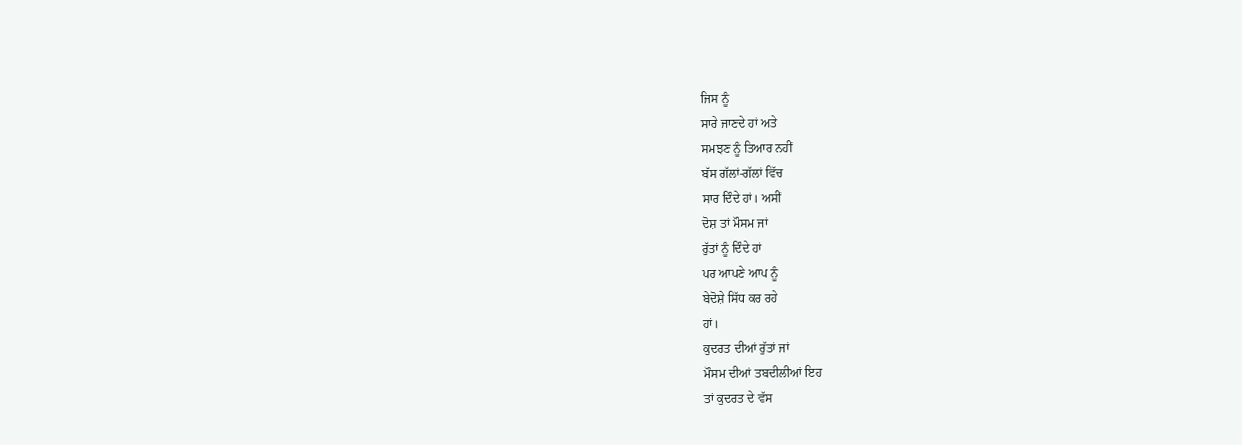ਜਿਸ ਨੂੰ
ਸਾਰੇ ਜਾਣਦੇ ਹਾਂ ਅਤੇ
ਸਮਝਣ ਨੂੰ ਤਿਆਰ ਨਹੀਂ
ਬੱਸ ਗੱਲਾਂ-ਗੱਲਾਂ ਵਿੱਚ
ਸਾਰ ਦਿੰਦੇ ਹਾਂ। ਅਸੀਂ
ਦੋਸ਼ ਤਾਂ ਮੌਸਮ ਜਾਂ
ਰੁੱਤਾਂ ਨੂੰ ਦਿੰਦੇ ਹਾਂ
ਪਰ ਆਪਣੇ ਆਪ ਨੂੰ
ਬੇਦੋਸ਼ੇ ਸਿੱਧ ਕਰ ਰਹੇ
ਹਾਂ।
ਕੁਦਰਤ ਦੀਆਂ ਰੁੱਤਾਂ ਜਾਂ
ਮੌਸਮ ਦੀਆਂ ਤਬਦੀਲੀਆਂ ਇਹ
ਤਾਂ ਕੁਦਰਤ ਦੇ ਵੱਸ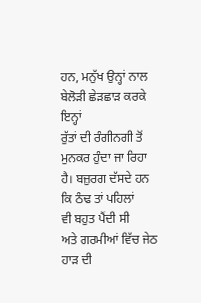ਹਨ, ਮਨੁੱਖ ਉਨ੍ਹਾਂ ਨਾਲ
ਬੇਲੋੜੀ ਛੇੜਛਾੜ ਕਰਕੇ ਇਨ੍ਹਾਂ
ਰੁੱਤਾਂ ਦੀ ਰੰਗੀਨਗੀ ਤੋਂ
ਮੁਨਕਰ ਹੁੰਦਾ ਜਾ ਰਿਹਾ
ਹੈ। ਬਜ਼ੁਰਗ ਦੱਸਦੇ ਹਨ
ਕਿ ਠੰਢ ਤਾਂ ਪਹਿਲਾਂ
ਵੀ ਬਹੁਤ ਪੈਂਦੀ ਸੀ
ਅਤੇ ਗਰਮੀਆਂ ਵਿੱਚ ਜੇਠ
ਹਾੜ ਦੀ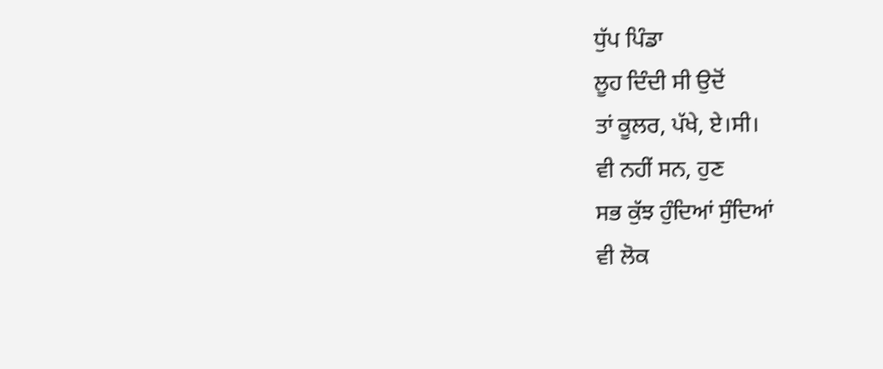ਧੁੱਪ ਪਿੰਡਾ
ਲੂਹ ਦਿੰਦੀ ਸੀ ਉਦੋਂ
ਤਾਂ ਕੂਲਰ, ਪੱਖੇ, ਏ।ਸੀ।
ਵੀ ਨਹੀਂ ਸਨ, ਹੁਣ
ਸਭ ਕੁੱਝ ਹੁੰਦਿਆਂ ਸੁੰਦਿਆਂ
ਵੀ ਲੋਕ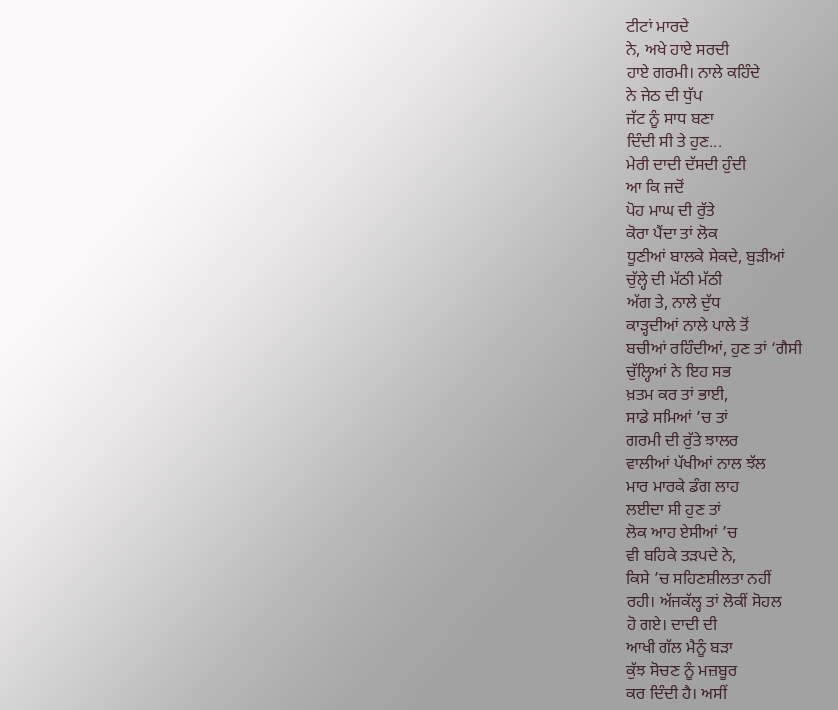ਟੀਟਾਂ ਮਾਰਦੇ
ਨੇ, ਅਖੇ ਹਾਏ ਸਰਦੀ
ਹਾਏ ਗਰਮੀ। ਨਾਲੇ ਕਹਿੰਦੇ
ਨੇ ਜੇਠ ਦੀ ਧੁੱਪ
ਜੱਟ ਨੂੰ ਸਾਧ ਬਣਾ
ਦਿੰਦੀ ਸੀ ਤੇ ਹੁਣ...
ਮੇਰੀ ਦਾਦੀ ਦੱਸਦੀ ਹੁੰਦੀ
ਆ ਕਿ ਜਦੋਂ
ਪੋਹ ਮਾਘ ਦੀ ਰੁੱਤੇ
ਕੋਰਾ ਪੈਂਦਾ ਤਾਂ ਲੋਕ
ਧੂਣੀਆਂ ਬਾਲਕੇ ਸੇਕਦੇ, ਬੁੜੀਆਂ
ਚੁੱਲ੍ਹੇ ਦੀ ਮੱਠੀ ਮੱਠੀ
ਅੱਗ ਤੇ, ਨਾਲੇ ਦੁੱਧ
ਕਾੜ੍ਹਦੀਆਂ ਨਾਲੇ ਪਾਲੇ ਤੋਂ
ਬਚੀਆਂ ਰਹਿੰਦੀਆਂ, ਹੁਣ ਤਾਂ ‘ਗੈਸੀ
ਚੁੱਲ੍ਹਿਆਂ ਨੇ ਇਹ ਸਭ
ਖ਼ਤਮ ਕਰ ਤਾਂ ਭਾਈ,
ਸਾਡੇ ਸਮਿਆਂ ’ਚ ਤਾਂ
ਗਰਮੀ ਦੀ ਰੁੱਤੇ ਝਾਲਰ
ਵਾਲੀਆਂ ਪੱਖੀਆਂ ਨਾਲ ਝੱਲ
ਮਾਰ ਮਾਰਕੇ ਡੰਗ ਲਾਹ
ਲਈਦਾ ਸੀ ਹੁਣ ਤਾਂ
ਲੋਕ ਆਹ ਏਸੀਆਂ ’ਚ
ਵੀ ਬਹਿਕੇ ਤੜਪਦੇ ਨੇ,
ਕਿਸੇ ’ਚ ਸਹਿਣਸ਼ੀਲਤਾ ਨਹੀਂ
ਰਹੀ। ਅੱਜਕੱਲ੍ਹ ਤਾਂ ਲੋਕੀਂ ਸੋਹਲ
ਹੋ ਗਏ। ਦਾਦੀ ਦੀ
ਆਖੀ ਗੱਲ ਮੈਨੂੰ ਬੜਾ
ਕੁੱਝ ਸੋਚਣ ਨੂੰ ਮਜ਼ਬੂਰ
ਕਰ ਦਿੰਦੀ ਹੈ। ਅਸੀਂ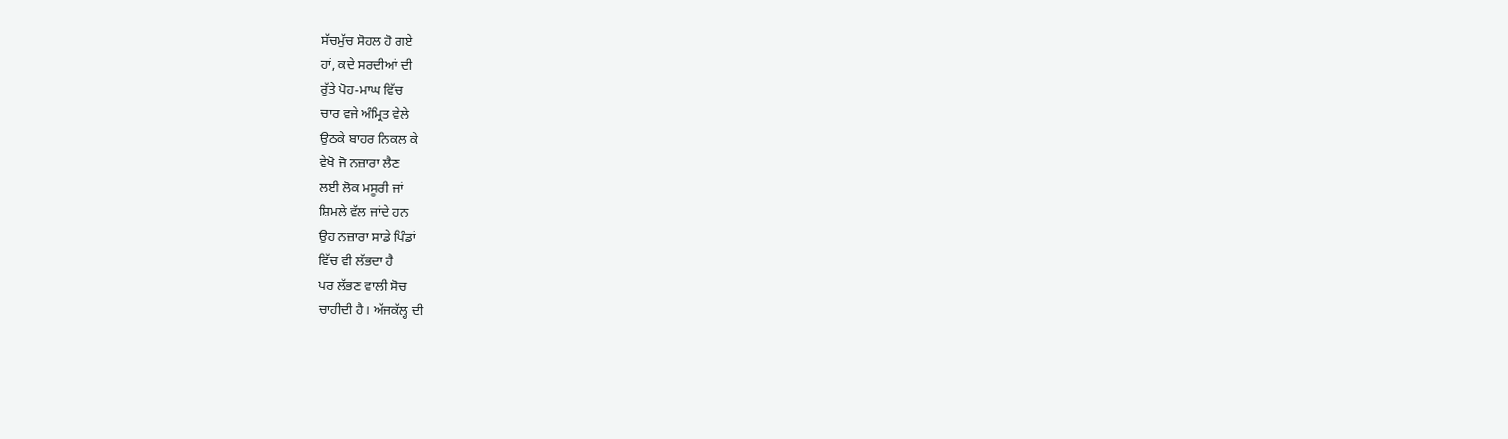ਸੱਚਮੁੱਚ ਸੋਹਲ ਹੋ ਗਏ
ਹਾਂ, ਕਦੇ ਸਰਦੀਆਂ ਦੀ
ਰੁੱਤੇ ਪੋਹ-ਮਾਘ ਵਿੱਚ
ਚਾਰ ਵਜੇ ਅੰਮ੍ਰਿਤ ਵੇਲੇ
ਉਠਕੇ ਬਾਹਰ ਨਿਕਲ ਕੇ
ਵੇਖੋ ਜੋ ਨਜ਼ਾਰਾ ਲੈਣ
ਲਈ ਲੋਕ ਮਸੂਰੀ ਜਾਂ
ਸ਼ਿਮਲੇ ਵੱਲ ਜਾਂਦੇ ਹਨ
ਉਹ ਨਜ਼ਾਰਾ ਸਾਡੇ ਪਿੰਡਾਂ
ਵਿੱਚ ਵੀ ਲੱਭਦਾ ਹੈ
ਪਰ ਲੱਭਣ ਵਾਲੀ ਸੋਚ
ਚਾਹੀਦੀ ਹੈ। ਅੱਜਕੱਲ੍ਹ ਦੀ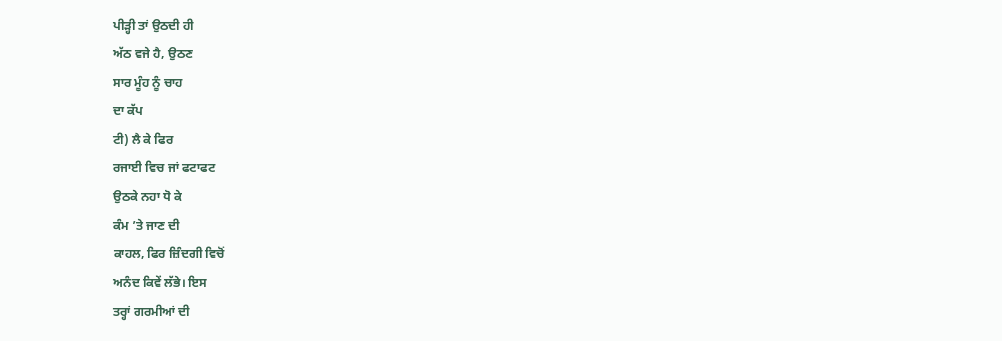ਪੀੜ੍ਹੀ ਤਾਂ ਉਠਦੀ ਹੀ
ਅੱਠ ਵਜੇ ਹੈ, ਉਠਣ
ਸਾਰ ਮੂੰਹ ਨੂੰ ਚਾਹ
ਦਾ ਕੱਪ
ਟੀ) ਲੈ ਕੇ ਫਿਰ
ਰਜਾਈ ਵਿਚ ਜਾਂ ਫਟਾਫਟ
ਉਠਕੇ ਨਹਾ ਧੋ ਕੇ
ਕੰਮ ’ਤੇ ਜਾਣ ਦੀ
ਕਾਹਲ, ਫਿਰ ਜ਼ਿੰਦਗੀ ਵਿਚੋਂ
ਅਨੰਦ ਕਿਵੇਂ ਲੱਭੇ। ਇਸ
ਤਰ੍ਹਾਂ ਗਰਮੀਆਂ ਦੀ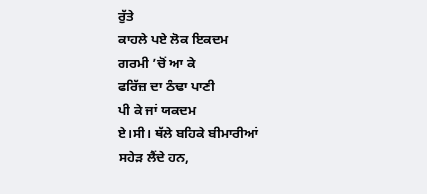ਰੁੱਤੇ
ਕਾਹਲੇ ਪਏ ਲੋਕ ਇਕਦਮ
ਗਰਮੀ ’ਚੋਂ ਆ ਕੇ
ਫਰਿੱਜ਼ ਦਾ ਠੰਢਾ ਪਾਣੀ
ਪੀ ਕੇ ਜਾਂ ਯਕਦਮ
ਏ।ਸੀ। ਥੱਲੇ ਬਹਿਕੇ ਬੀਮਾਰੀਆਂ
ਸਹੇੜ ਲੈਂਦੇ ਹਨ,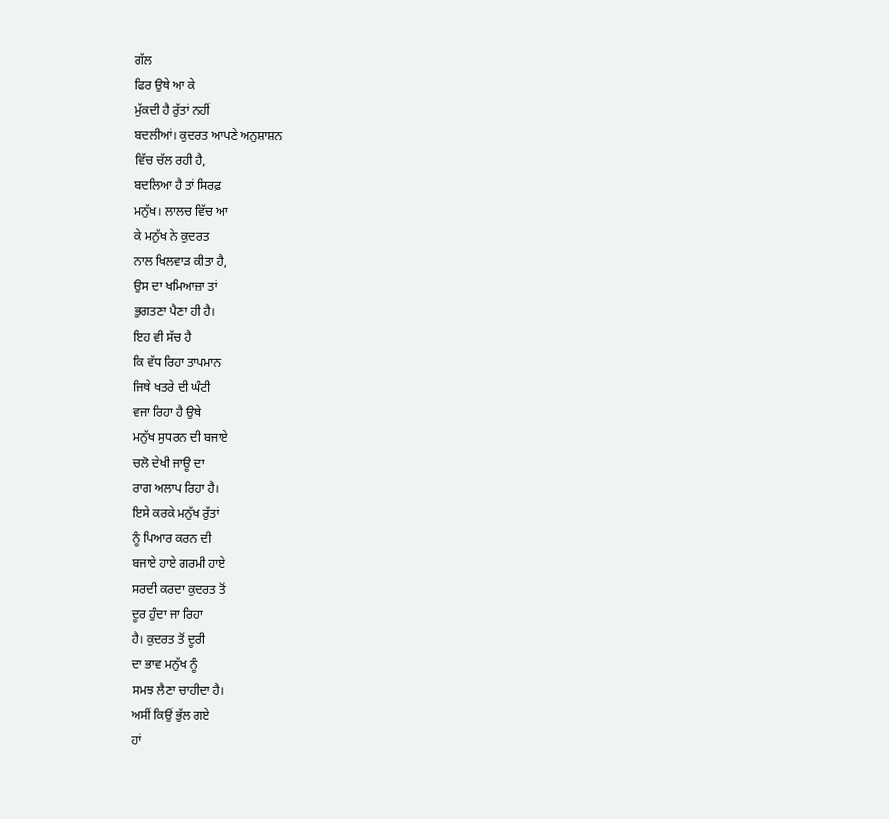ਗੱਲ
ਫਿਰ ਉਥੇ ਆ ਕੇ
ਮੁੱਕਦੀ ਹੈ ਰੁੱਤਾਂ ਨਹੀਂ
ਬਦਲੀਆਂ। ਕੁਦਰਤ ਆਪਣੇ ਅਨੁਸ਼ਾਸ਼ਨ
ਵਿੱਚ ਚੱਲ ਰਹੀ ਹੈ,
ਬਦਲਿਆ ਹੈ ਤਾਂ ਸਿਰਫ਼
ਮਨੁੱਖ। ਲਾਲਚ ਵਿੱਚ ਆ
ਕੇ ਮਨੁੱਖ ਨੇ ਕੁਦਰਤ
ਨਾਲ ਖਿਲਵਾੜ ਕੀਤਾ ਹੈ,
ਉਸ ਦਾ ਖਮਿਆਜ਼ਾ ਤਾਂ
ਭੁਗਤਣਾ ਪੈਣਾ ਹੀ ਹੈ।
ਇਹ ਵੀ ਸੱਚ ਹੈ
ਕਿ ਵੱਧ ਰਿਹਾ ਤਾਪਮਾਨ
ਜਿਥੇ ਖਤਰੇ ਦੀ ਘੰਟੀ
ਵਜਾ ਰਿਹਾ ਹੈ ਉਥੇ
ਮਨੁੱਖ ਸੁਧਰਨ ਦੀ ਬਜਾਏ
ਚਲੋ ਦੇਖੀ ਜਾਊ ਦਾ
ਰਾਗ ਅਲਾਪ ਰਿਹਾ ਹੈ।
ਇਸੇ ਕਰਕੇ ਮਨੁੱਖ ਰੁੱਤਾਂ
ਨੂੰ ਪਿਆਰ ਕਰਨ ਦੀ
ਬਜਾਏ ਹਾਏ ਗਰਮੀ ਹਾਏ
ਸਰਦੀ ਕਰਦਾ ਕੁਦਰਤ ਤੋਂ
ਦੂਰ ਹੁੰਦਾ ਜਾ ਰਿਹਾ
ਹੈ। ਕੁਦਰਤ ਤੋਂ ਦੂਰੀ
ਦਾ ਭਾਵ ਮਨੁੱਖ ਨੂੰ
ਸਮਝ ਲੈਣਾ ਚਾਹੀਦਾ ਹੈ।
ਅਸੀਂ ਕਿਉਂ ਭੁੱਲ ਗਏ
ਹਾਂ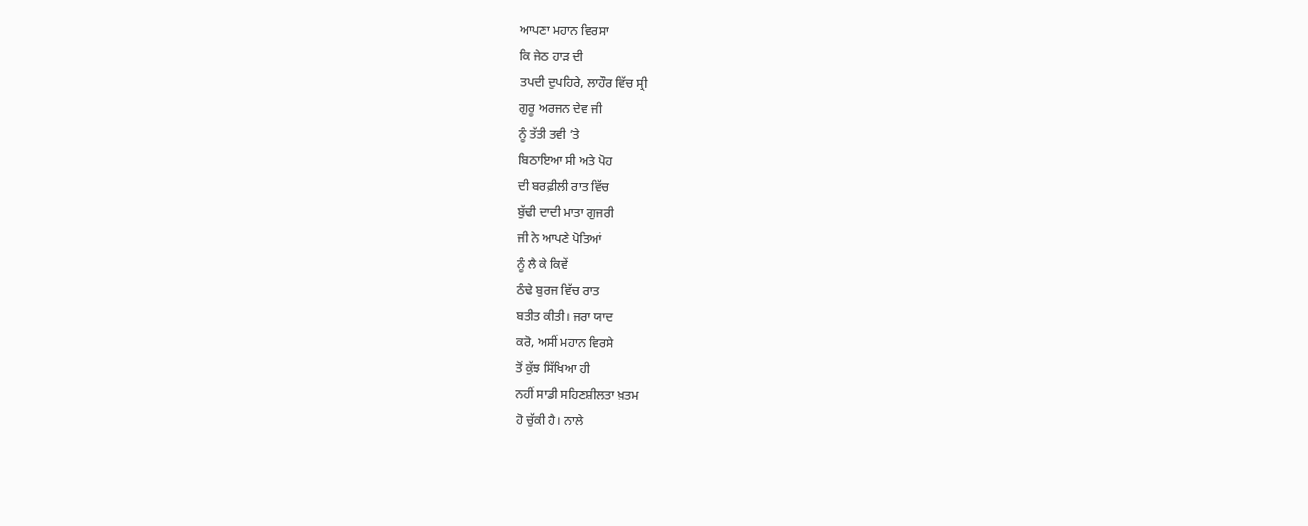ਆਪਣਾ ਮਹਾਨ ਵਿਰਸਾ
ਕਿ ਜੇਠ ਹਾੜ ਦੀ
ਤਪਦੀ ਦੁਪਹਿਰੇ, ਲਾਹੌਰ ਵਿੱਚ ਸ੍ਰੀ
ਗੁਰੂ ਅਰਜਨ ਦੇਵ ਜੀ
ਨੂੰ ਤੱਤੀ ਤਵੀ ’ਤੇ
ਬਿਠਾਇਆ ਸੀ ਅਤੇ ਪੋਹ
ਦੀ ਬਰਫ਼ੀਲੀ ਰਾਤ ਵਿੱਚ
ਬੁੱਢੀ ਦਾਦੀ ਮਾਤਾ ਗੁਜਰੀ
ਜੀ ਨੇ ਆਪਣੇ ਪੋਤਿਆਂ
ਨੂੰ ਲੈ ਕੇ ਕਿਵੇਂ
ਠੰਢੇ ਬੁਰਜ ਵਿੱਚ ਰਾਤ
ਬਤੀਤ ਕੀਤੀ। ਜਰਾ ਯਾਦ
ਕਰੋ, ਅਸੀਂ ਮਹਾਨ ਵਿਰਸੇ
ਤੋਂ ਕੁੱਝ ਸਿੱਖਿਆ ਹੀ
ਨਹੀਂ ਸਾਡੀ ਸਹਿਣਸ਼ੀਲਤਾ ਖ਼ਤਮ
ਹੋ ਚੁੱਕੀ ਹੈ। ਨਾਲੇ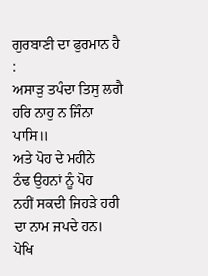ਗੁਰਬਾਣੀ ਦਾ ਫੁਰਮਾਨ ਹੈ
:
ਅਸਾੜੁ ਤਪੰਦਾ ਤਿਸੁ ਲਗੈ
ਹਰਿ ਨਾਹੁ ਨ ਜਿੰਨਾ
ਪਾਸਿ॥
ਅਤੇ ਪੋਹ ਦੇ ਮਹੀਨੇ
ਠੰਢ ਉਹਨਾਂ ਨੂੰ ਪੋਹ
ਨਹੀਂ ਸਕਦੀ ਜਿਹੜੇ ਹਰੀ
ਦਾ ਨਾਮ ਜਪਦੇ ਹਨ।
ਪੋਖਿ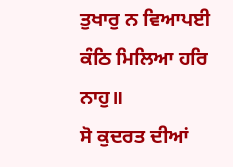ਤੁਖਾਰੁ ਨ ਵਿਆਪਈ
ਕੰਠਿ ਮਿਲਿਆ ਹਰਿ ਨਾਹੁ॥
ਸੋ ਕੁਦਰਤ ਦੀਆਂ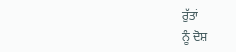ਰੁੱਤਾਂ
ਨੂੰ ਦੋਸ਼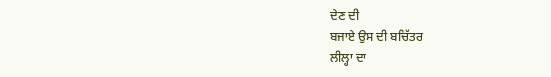ਦੇਣ ਦੀ
ਬਜਾਏ ਉਸ ਦੀ ਬਚਿੱਤਰ
ਲੀਲ੍ਹਾ ਦਾ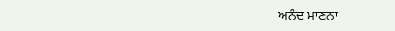ਅਨੰਦ ਮਾਣਨਾ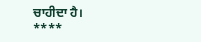ਚਾਹੀਦਾ ਹੈ।
****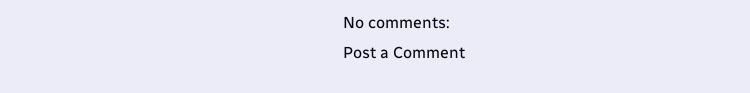No comments:
Post a Comment